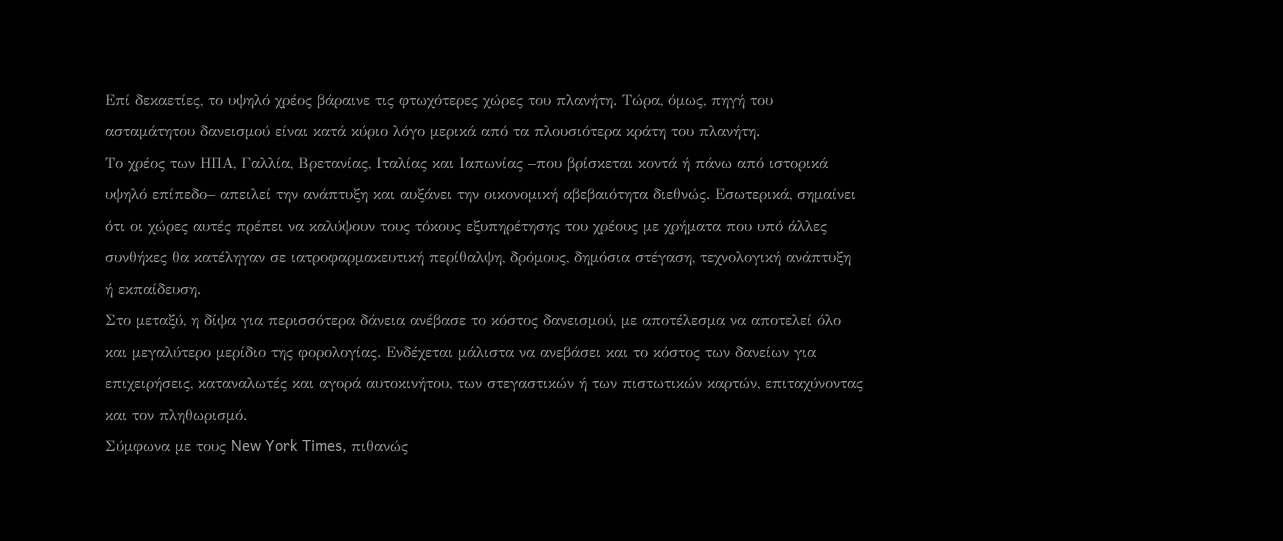Επί δεκαετίες, το υψηλό χρέος βάραινε τις φτωχότερες χώρες του πλανήτη. Τώρα, όμως, πηγή του ασταμάτητου δανεισμού είναι κατά κύριο λόγο μερικά από τα πλουσιότερα κράτη του πλανήτη.
Το χρέος των ΗΠΑ, Γαλλία, Βρετανίας, Ιταλίας και Ιαπωνίας –που βρίσκεται κοντά ή πάνω από ιστορικά υψηλό επίπεδο– απειλεί την ανάπτυξη και αυξάνει την οικονομική αβεβαιότητα διεθνώς. Εσωτερικά, σημαίνει ότι οι χώρες αυτές πρέπει να καλύψουν τους τόκους εξυπηρέτησης του χρέους με χρήματα που υπό άλλες συνθήκες θα κατέληγαν σε ιατροφαρμακευτική περίθαλψη, δρόμους, δημόσια στέγαση, τεχνολογική ανάπτυξη ή εκπαίδευση.
Στο μεταξύ, η δίψα για περισσότερα δάνεια ανέβασε το κόστος δανεισμού, με αποτέλεσμα να αποτελεί όλο και μεγαλύτερο μερίδιο της φορολογίας. Ενδέχεται μάλιστα να ανεβάσει και το κόστος των δανείων για επιχειρήσεις, καταναλωτές και αγορά αυτοκινήτου, των στεγαστικών ή των πιστωτικών καρτών, επιταχύνοντας και τον πληθωρισμό.
Σύμφωνα με τους New York Times, πιθανώς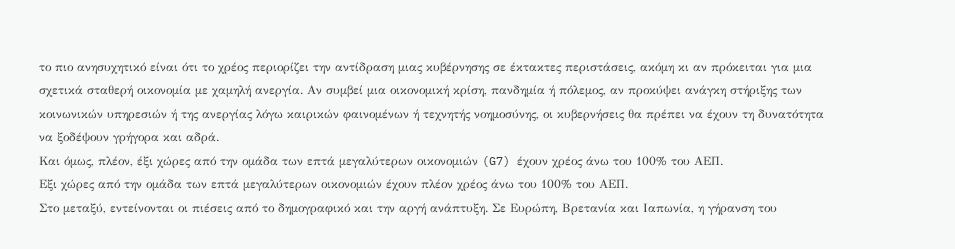το πιο ανησυχητικό είναι ότι το χρέος περιορίζει την αντίδραση μιας κυβέρνησης σε έκτακτες περιστάσεις, ακόμη κι αν πρόκειται για μια σχετικά σταθερή οικονομία με χαμηλή ανεργία. Αν συμβεί μια οικονομική κρίση, πανδημία ή πόλεμος, αν προκύψει ανάγκη στήριξης των κοινωνικών υπηρεσιών ή της ανεργίας λόγω καιρικών φαινομένων ή τεχνητής νοημοσύνης, οι κυβερνήσεις θα πρέπει να έχουν τη δυνατότητα να ξοδέψουν γρήγορα και αδρά.
Και όμως, πλέον, έξι χώρες από την ομάδα των επτά μεγαλύτερων οικονομιών (G7) έχουν χρέος άνω του 100% του ΑΕΠ.
Εξι χώρες από την ομάδα των επτά μεγαλύτερων οικονομιών έχουν πλέον χρέος άνω του 100% του ΑΕΠ.
Στο μεταξύ, εντείνονται οι πιέσεις από το δημογραφικό και την αργή ανάπτυξη. Σε Ευρώπη, Βρετανία και Ιαπωνία, η γήρανση του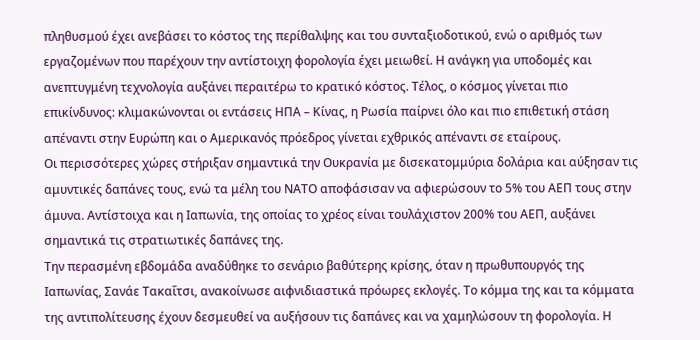πληθυσμού έχει ανεβάσει το κόστος της περίθαλψης και του συνταξιοδοτικού, ενώ ο αριθμός των εργαζομένων που παρέχουν την αντίστοιχη φορολογία έχει μειωθεί. Η ανάγκη για υποδομές και ανεπτυγμένη τεχνολογία αυξάνει περαιτέρω το κρατικό κόστος. Τέλος, ο κόσμος γίνεται πιο επικίνδυνος: κλιμακώνονται οι εντάσεις ΗΠΑ – Κίνας, η Ρωσία παίρνει όλο και πιο επιθετική στάση απέναντι στην Ευρώπη και ο Αμερικανός πρόεδρος γίνεται εχθρικός απέναντι σε εταίρους.
Οι περισσότερες χώρες στήριξαν σημαντικά την Ουκρανία με δισεκατομμύρια δολάρια και αύξησαν τις αμυντικές δαπάνες τους, ενώ τα μέλη του ΝΑΤΟ αποφάσισαν να αφιερώσουν το 5% του ΑΕΠ τους στην άμυνα. Αντίστοιχα και η Ιαπωνία, της οποίας το χρέος είναι τουλάχιστον 200% του ΑΕΠ, αυξάνει σημαντικά τις στρατιωτικές δαπάνες της.
Την περασμένη εβδομάδα αναδύθηκε το σενάριο βαθύτερης κρίσης, όταν η πρωθυπουργός της Ιαπωνίας, Σανάε Τακαΐτσι, ανακοίνωσε αιφνιδιαστικά πρόωρες εκλογές. Το κόμμα της και τα κόμματα της αντιπολίτευσης έχουν δεσμευθεί να αυξήσουν τις δαπάνες και να χαμηλώσουν τη φορολογία. Η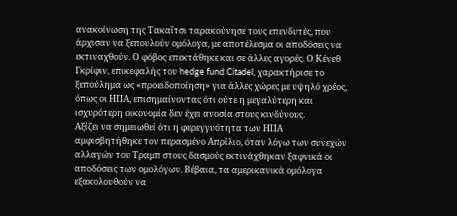ανακοίνωση της Τακαΐτσι ταρακούνησε τους επενδυτές, που άρχισαν να ξεπουλούν ομόλογα, με αποτέλεσμα οι αποδόσεις να εκτιναχθούν. Ο φόβος επεκτάθηκε και σε άλλες αγορές. Ο Κένεθ Γκρίφιν, επικεφαλής του hedge fund Citadel, χαρακτήρισε το ξεπούλημα ως «προειδοποίηση» για άλλες χώρες με υψηλό χρέος, όπως οι ΗΠΑ, επισημαίνοντας ότι ούτε η μεγαλύτερη και ισχυρότερη οικονομία δεν έχει ανοσία στους κινδύνους.
Αξίζει να σημειωθεί ότι η φερεγγυότητα των ΗΠΑ αμφισβητήθηκε τον περασμένο Απρίλιο, όταν λόγω των συνεχών αλλαγών του Τραμπ στους δασμούς εκτινάχθηκαν ξαφνικά οι αποδόσεις των ομολόγων. Βέβαια, τα αμερικανικά ομόλογα εξακολουθούν να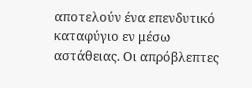αποτελούν ένα επενδυτικό καταφύγιο εν μέσω αστάθειας. Οι απρόβλεπτες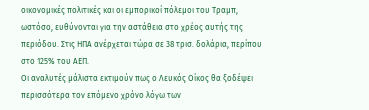οικονομικές πολιτικές και οι εμπορικοί πόλεμοι του Τραμπ, ωστόσο, ευθύνονται για την αστάθεια στο χρέος αυτής της περιόδου. Στις ΗΠΑ ανέρχεται τώρα σε 38 τρισ. δολάρια, περίπου στο 125% του ΑΕΠ.
Οι αναλυτές μάλιστα εκτιμούν πως ο Λευκός Οίκος θα ξοδέψει περισσότερα τον επόμενο χρόνο λόγω των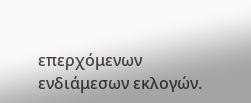επερχόμενων ενδιάμεσων εκλογών.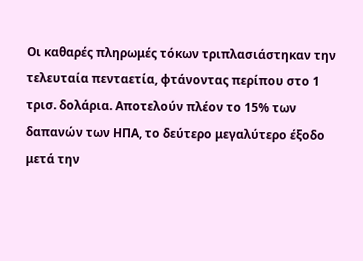Οι καθαρές πληρωμές τόκων τριπλασιάστηκαν την τελευταία πενταετία, φτάνοντας περίπου στο 1 τρισ. δολάρια. Αποτελούν πλέον το 15% των δαπανών των ΗΠΑ, το δεύτερο μεγαλύτερο έξοδο μετά την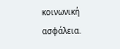κοινωνική ασφάλεια.